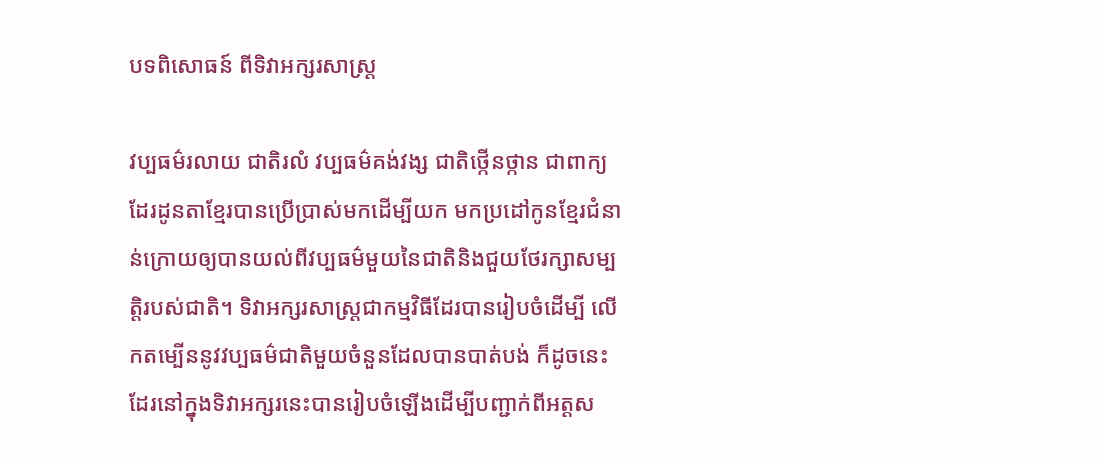បទពិសោធន៍ ពីទិវាអក្សរសាស្រ្ដ

វប្បធម៌រលាយ ជាតិរលំ វប្បធម៌គង់វង្ស ជាតិថ្កើនថ្កាន ជាពាក្យដែរដូនតាខ្មែរបានប្រើប្រាស់មកដើម្បីយក មកប្រដៅកូនខ្មែរជំនាន់ក្រោយឲ្យបានយល់ពីវប្បធម៌មួយនៃជាតិនិងជួយថែរក្សាសម្បត្តិរបស់ជាតិ។ ទិវាអក្សរសាស្រ្ដជាកម្មវិធីដែរបានរៀបចំដើម្បី លើកតម្បើននូវវប្បធម៌ជាតិមួយចំនួនដែលបានបាត់បង់ ក៏ដូចនេះដែរនៅក្នុងទិវាអក្សរនេះបានរៀបចំឡើងដើម្បីបញ្ជាក់ពីអត្តស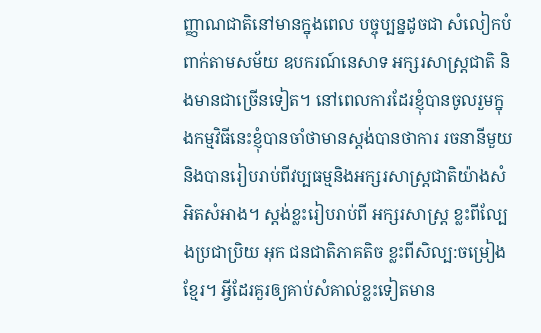ញ្ញាណជាតិនៅមានក្នុងពេល បច្ចុប្បន្នដូចជា សំលៀកបំពាក់តាមសម័យ ឧបករណ៍នេសាទ អក្សរសាស្រ្ដជាតិ និងមានជាច្រើនទៀត។ នៅពេលការដែរខ្ញុំបានចូលរួមក្នុងកម្មវិធីនេះខ្ញុំបានចាំថាមានស្ដង់បានថាការ រចនានីមួយនិងបានរៀបរាប់ពីវប្បធម្មនិងអក្សរសាស្រ្ដជាតិយ៉ាងសំអិតសំអាង។ ស្ដង់ខ្លះរៀបរាប់ពី អក្សរសាស្រ្ដ ខ្លះពីល្បែងប្រជាប្រិយ អុក ជនជាតិភាគតិច ខ្លះពីសិល្ប:ចម្រៀងខ្មែរ។ អ្វីដែរគួរឲ្យគាប់សំគាល់ខ្លះទៀតមាន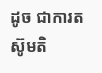ដូច ជាការតស៊ូមតិ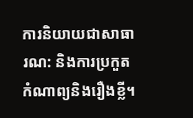ការនិយាយជាសាធារណ: និងការប្រកួតកំណាព្យនិងរឿងខ្លី។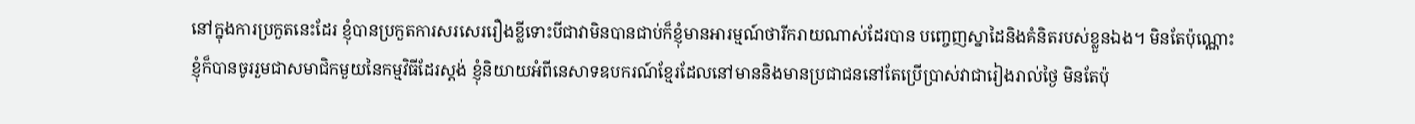នៅក្នុងការប្រកួតនេះដែរ ខ្ញុំបានប្រកួតការសរសេររឿងខ្លីទោះបីជាវាមិនបានជាប់ក៏ខ្ញុំមានអារម្មណ៍ថារីករាយណាស់ដែរបាន បញ្ចេញស្នាដៃនិងគំនិតរបស់ខ្លួនឯង។ មិនតែប៉ុណ្ណោះខ្ញុំក៏បានចូររួមជាសមាជិកមួយនៃកម្មវិធីដែរស្ដង់ ខ្ញុំនិយាយអំពីនេសាទឧបករណ៍ខ្មែរដែលនៅមាននិងមានប្រជាជននៅតែប្រើប្រាស់វាជារៀងរាល់ថ្ងៃ មិនតែប៉ុ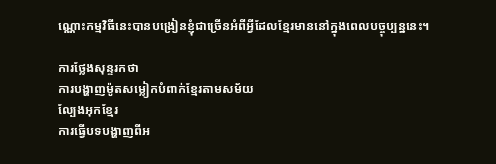ណ្ណោះកម្មវិធីនេះបានបង្រៀនខ្ញុំជាច្រើនអំពីអ្វីដែលខ្មែរមាននៅក្នុងពេលបច្ចុប្បន្ននេះ។

ការថ្លែងសុន្ទរកថា
ការបង្ហាញម៉ូតសម្លៀកបំពាក់ខ្មែរតាមសម័យ
ល្បែងអុកខ្មែរ
ការធ្វើបទបង្ហាញពីអ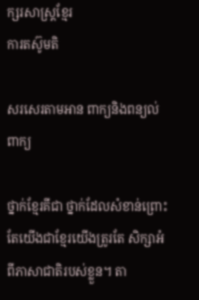ក្សរសាស្រ្ដខ្មែរ
ការតស៊ូមតិ

សរសេរតាមអាន ពាក្យនិងពន្យល់ពាក្យ

ថ្នាក់ខ្មែរគីជា ថ្នាក់ដែលសំខាន់ព្រោះតែយើងជាខ្មែរយើងត្រូរតែ សិក្សាអំពីភាសាជាតិរបស់ខ្លួន។ តា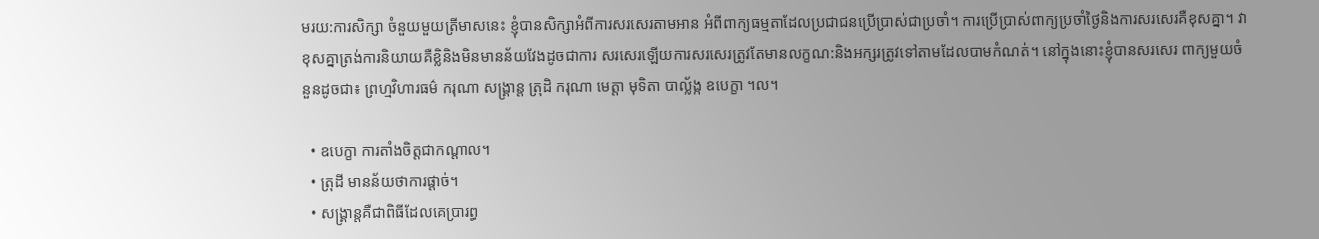មរយ:ការសិក្សា ចំនួយមួយត្រីមាសនេះ ខ្ញុំបានសិក្សាអំពីការសរសេរតាមអាន អំពីពាក្យធម្មតាដែលប្រជាជនប្រើប្រាស់ជាប្រចាំ។ ការប្រើប្រាស់ពាក្យប្រចាំថ្ងៃនិងការសរសេរគឺខុសគ្នា។ វាខុសគ្នាត្រង់ការនិយាយគឺខ្លិនិងមិនមានន័យវែងដូចជាការ សរសេរឡើយការសរសេរត្រូវតែមានលក្ខណ:និងអក្សរត្រូវទៅតាមដែលបាមកំណត់។ នៅក្នុងនោះខ្ញុំបានសរសេរ ពាក្យមួយចំនួនដូចជា៖ ព្រហ្មវិហារធម៌ ករុណា សង្រ្គាន្ត ត្រុដិ ករុណា មេត្តា មុទិតា បាល្ល័ង្ក ឧបេក្ខា ។ល។

  • ឧបេក្ខា ការតាំងចិត្តជាកណ្ដាល។
  • ត្រុដី មានន័យថាការផ្ដាច់។
  • សង្គ្រាន្តគឺជាពិធីដែលគេប្រារព្ធ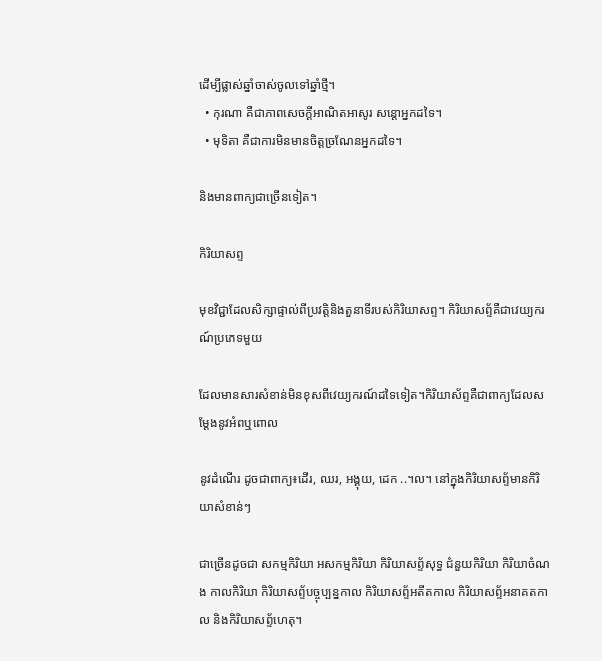ដើម្បីផ្លាស់ឆ្នាំចាស់ចូលទៅឆ្នាំថ្មី។
  • កុរណា គឺជាភាពសេចក្ដីអាណិតអាសូរ សន្ដោអ្នកដទៃ។
  • មុទិតា គឺជាការមិនមានចិត្តច្រណែនអ្នកដទៃ។

និងមានពាក្យជាច្រើនទៀត។

កិរិយាសព្ទ

មុខវិជ្ជាដែលសិក្សាផ្ទាល់ពីប្រវត្តិនិងតួនាទីរបស់កិរិយាសព្ទ។ កិរិយាសព្ទ័គឺជាវេយ្យករណ៍ប្រភេទមួយ

ដែលមានសារសំខាន់មិនខុសពីវេយ្យករណ៍ដទៃទៀត។កិរិយាស័ព្ទគឺជាពាក្យដែលសម្ដែងនូវអំពឬពោល

នូវដំណើរ ដូចជាពាក្យ៖ដើរ, ឈរ, អង្គុយ, ដេក ..។ល។ នៅក្នុងកិរិយាសព្ទ័មានកិរិយាសំខាន់ៗ

ជាច្រើនដូចជា សកម្មកិរិយា អសកម្មកិរិយា កិរិយាសព្ទ័សុទ្ធ ជំនួយកិរិយា កិរិយាចំណង កាលកិរិយា កិរិយាសព្ទ័បច្ចុប្បន្នកាល កិរិយាសព្ទ័អតីតកាល កិរិយាសព្ទ័អនាគតកាល និងកិរិយាសព្ទ័ហេតុ។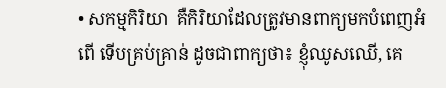• សកម្មកិរិយា  គឺកិរិយាដែលត្រូវមានពាក្យមកបំពេញអំពើ ទើបគ្រប់គ្រាន់ ដូចជាពាក្យថា៖ ខ្ញុំឈូសឈើ, គេ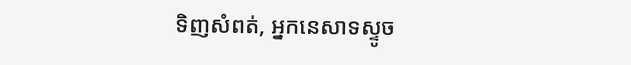ទិញសំពត់, អ្នកនេសាទស្ទូច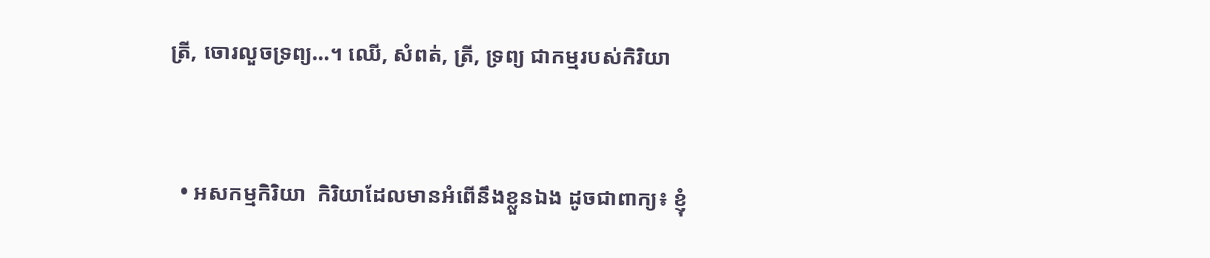ត្រី, ចោរលួចទ្រព្យ…។ ឈើ, សំពត់, ត្រី, ទ្រព្យ ជាកម្មរបស់កិរិយា



  • អសកម្មកិរិយា  កិរិយាដែលមានអំពើនឹងខ្លួនឯង ដូចជាពាក្យ៖ ខ្ញុំ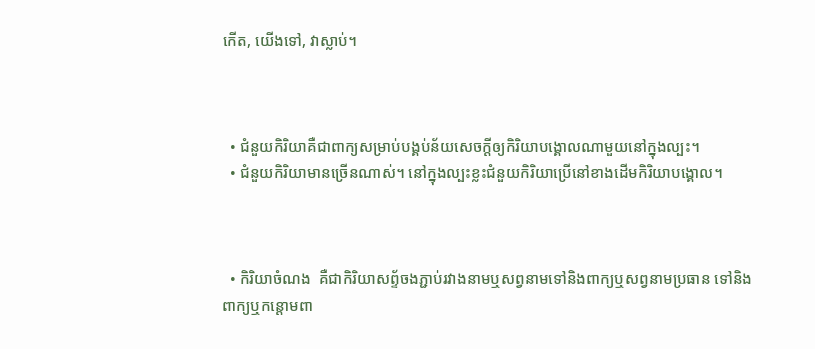កើត, យើងទៅ, វាស្លាប់។



  • ជំនួយកិរិយាគឺជាពាក្យសម្រាប់បង្គប់ន័យសេចក្ដីឲ្យកិរិយាបង្គោលណាមួយនៅក្នុងល្បះ។
  • ជំនួយកិរិយាមានច្រើនណាស់។ នៅក្នុងល្បះខ្លះជំនួយកិរិយាប្រើនៅខាងដើមកិរិយាបង្គោល។



  • កិរិយាចំណង  គឺជាកិរិយាសព្ទ័ចងភ្ជាប់រវាងនាមឬសព្វនាមទៅនិងពាក្យឬសព្វនាមប្រធាន ទៅនិងពាក្យឬកន្ដោមពា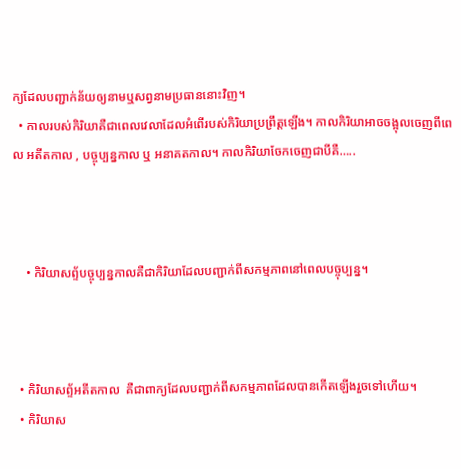ក្យដែលបញ្ជាក់ន័យឲ្យនាមឬសព្វនាមប្រធាននោះវិញ។
  • កាលរបស់កិរិយាគឺជាពេលវេលាដែលអំពើរបស់កិរិយាប្រព្រឹត្តឡើង។ កាលកិរិយាអាចចង្អុលចេញពីពេល អតីតកាល , បច្ចុប្បន្នកាល ឬ អនាគតកាល។ កាលកិរិយាចែកចេញជាបីគឺ…..



    • កិរិយាសព្ទ័បច្ចុប្បន្នកាលគឺជាកិរិយាដែលបញ្ជាក់ពីសកម្មភាពនៅពេលបច្ចុប្បន្ន។



  • កិរិយាសព្ទ័អតីតកាល  គឺជាពាក្យដែលបញ្ជាក់ពីសកម្មភាពដែលបានកើតឡើងរួចទៅហើយ។
  • កិរិយាស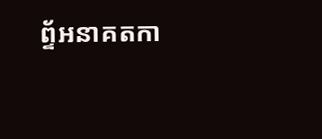ព្ទ័អនាគតកា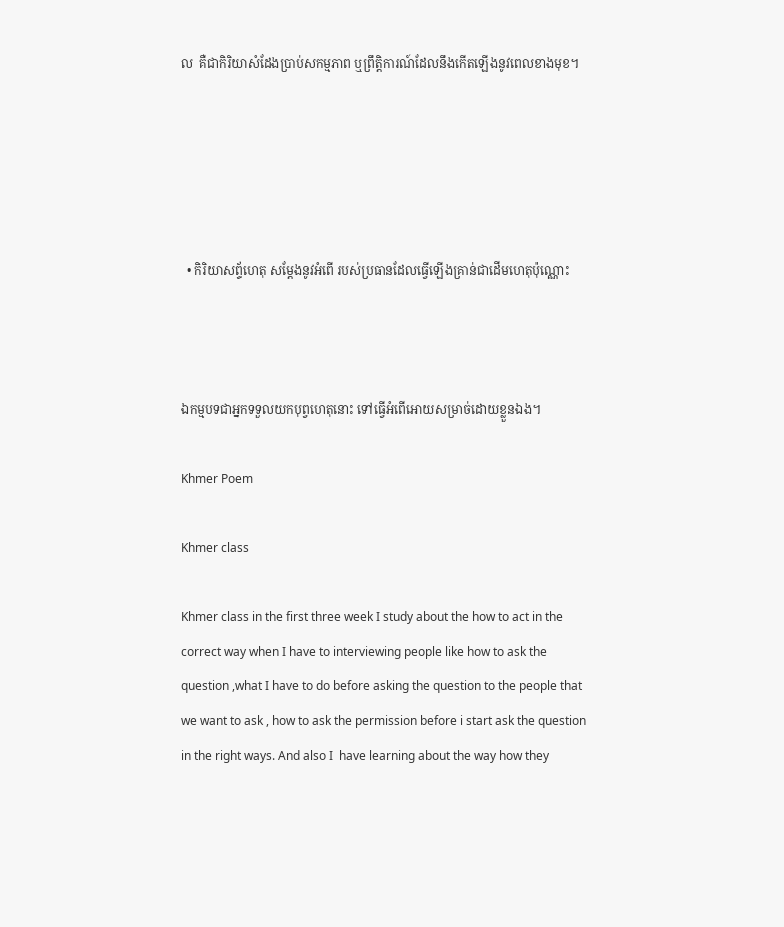ល  គឺជាកិរិយាសំដែងប្រាប់សកម្មភាព ឬព្រឹត្តិការណ៍ដែលនឹងកើតឡើងនូវពេលខាងមុខ។





  • កិរិយាសព្ទ័ហេតុ សម្ដែងនូវអំពើ របស់ប្រធានដែលធ្វើឡើងគ្រាន់ជាដើមហេតុប៉ុណ្ណោះ



ឯកម្មបទជាអ្នកទទួលយកបុព្វហេតុនោះ ទៅធ្វើអំពើអោយសម្រាច់ដោយខ្លួនឯង។

Khmer Poem

Khmer class

Khmer class in the first three week I study about the how to act in the correct way when I have to interviewing people like how to ask the question ,what I have to do before asking the question to the people that we want to ask , how to ask the permission before i start ask the question in the right ways. And also I  have learning about the way how they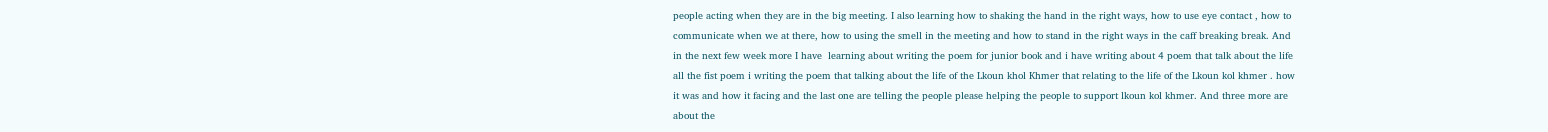people acting when they are in the big meeting. I also learning how to shaking the hand in the right ways, how to use eye contact , how to communicate when we at there, how to using the smell in the meeting and how to stand in the right ways in the caff breaking break. And in the next few week more I have  learning about writing the poem for junior book and i have writing about 4 poem that talk about the life all the fist poem i writing the poem that talking about the life of the Lkoun khol Khmer that relating to the life of the Lkoun kol khmer . how it was and how it facing and the last one are telling the people please helping the people to support lkoun kol khmer. And three more are about the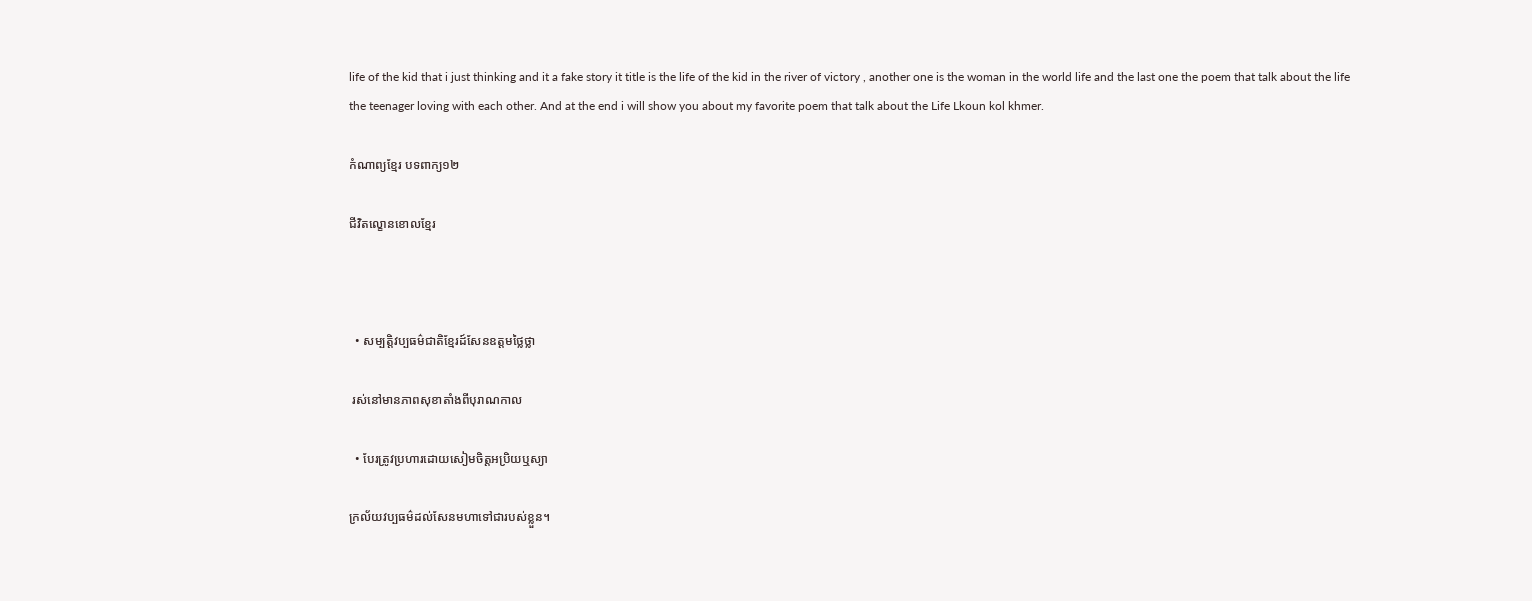life of the kid that i just thinking and it a fake story it title is the life of the kid in the river of victory , another one is the woman in the world life and the last one the poem that talk about the life the teenager loving with each other. And at the end i will show you about my favorite poem that talk about the Life Lkoun kol khmer.

កំណាព្យខ្មែរ បទពាក្យ១២

ជីវិតល្ខោនខោលខ្មែរ



  • សម្បត្តិវប្បធម៌ជាតិខ្មែរដ៍សែនឧត្តមថ្លៃថ្លា

 រស់នៅមានភាពសុខាតាំងពីបុរាណកាល

  • បែរត្រូវប្រហារដោយសៀមចិត្តអប្រិយឬស្យា

ក្រល័យវប្បធម៌ដល់សែនមហាទៅជារបស់ខ្លួន។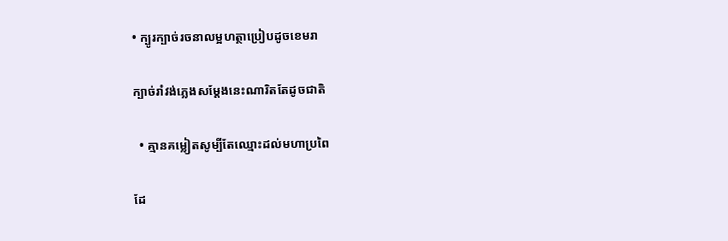• ក្បូរក្បាច់រចនាលម្អហត្ថាប្រៀបដូចខេមរា

ក្បាច់រាំវង់ភ្លេងសម្ដែងនេះណារិតតែដូចជាតិ

  • គ្មានគម្លៀតសូម្បីតែឈ្មោះដល់មហាប្រពៃ

ដែ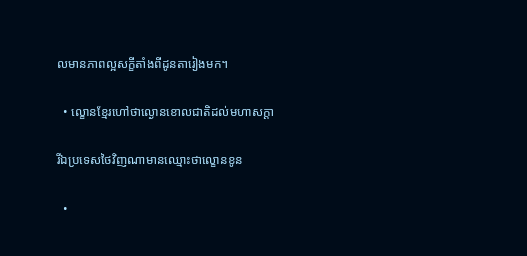លមានភាពល្អសក្ខីតាំងពីដូនតារៀងមក។

  • ល្ខោនខ្មែរហៅថាល្ងោនខោលជាតិដល់មហាសក្ដា

រីឯប្រទេសថៃវិញណាមានឈ្មោះថាល្ខោនខូន

  •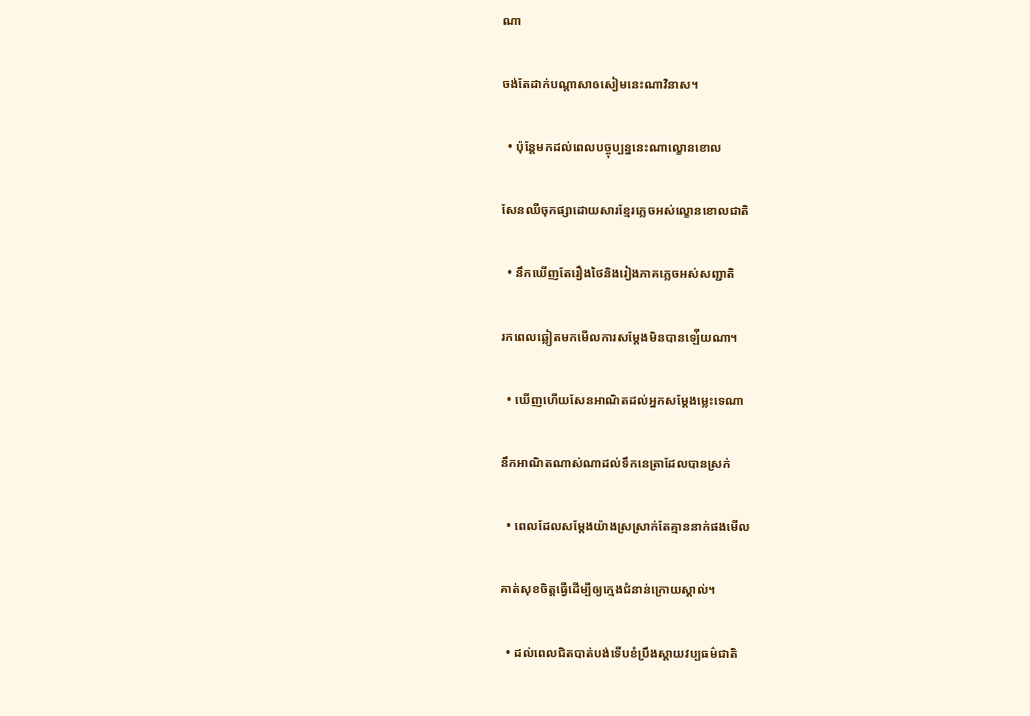ណា

ចង់តែដាក់បណ្ដាសាឲសៀមនេះណាវិនាស។

  • ប៉ុន្តែមកដល់ពេលបច្ចុប្បន្ននេះណាល្ខោនខោល

សែនឈឺចុកផ្សាដោយសារខ្មែរភ្លេចអស់ល្ខោនខោលជាតិ

  • នឹកឃើញតែរឿងថៃនិងរៀងភាគភ្លេចអស់សញ្ជាតិ

រកពេលឆ្លៀតមកមើលការសម្ដែងមិនបានឡ់ើយណា។

  • ឃើញហើយសែនអាណិតដល់អ្នកសម្ដែងម្លេះទេណា

នឹកអាណិតណាស់ណាដល់ទឹកនេត្រាដែលបានស្រក់

  • ពេលដែលសម្ដែងយ៉ាងស្រស្រាក់តែគ្មាននាក់ផងមើល

គាត់សុខចិត្តធ្វើដើម្បីឲ្យក្មេងជំនាន់ក្រោយស្គាល់។

  • ដល់ពេលជិតបាត់បង់ទើបខំប្រឹងស្ដាយវប្បធម៌ជាតិ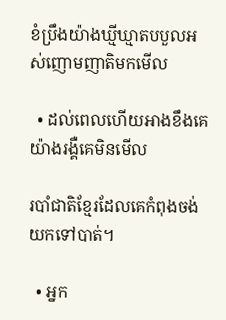ខំប្រឹងយ៉ាងឃ្មីឃ្មាតបបួលអស់ញោមញាតិមកមើល

  • ដល់ពេលហើយអាងខឹងគេយ៉ាងរង្គឺគេមិនមើល

របាំជាតិខ្មែរដែលគេកំពុងចង់យកទៅបាត់។

  • អ្នក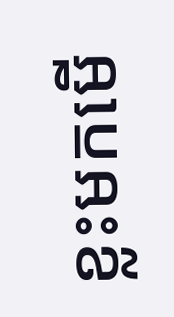ខ្លះមកមើ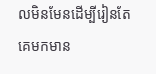លមិនមែនដើម្បីរៀនតែគេមកមាន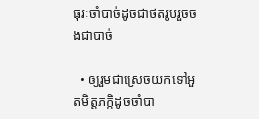ធុរៈចាំបាច់ដូចជាថតរូបរួចចងជាបាច់

  • ឲ្យរួមជាស្រេចយកទៅអួតមិត្តភក្កិដូចចាំបា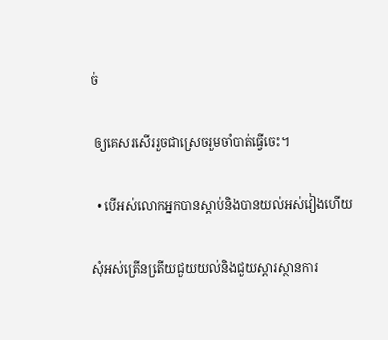ច់

 ឲ្យគេសរសើររួចជាស្រេចរួមចាំបាត់ធ្វើចេះ។

  • បើអស់លោកអ្នកបានស្ដាប់និងបានយល់អស់វៀងហើយ

សុំអស់ត្រើនតើ្រយជួយយល់និងជួយស្ដារស្ថានការ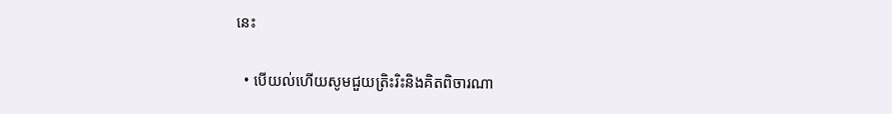នេះ

  • បើយល់ហើយសូមជួយត្រិះរិះនិងគិតពិចារណា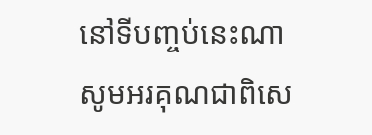នៅទីបញ្ចប់នេះណាសូមអរគុណជាពិសេ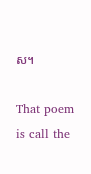ស។

That poem is call the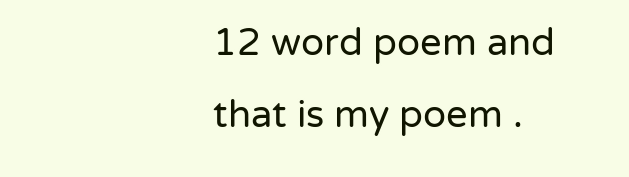12 word poem and that is my poem .